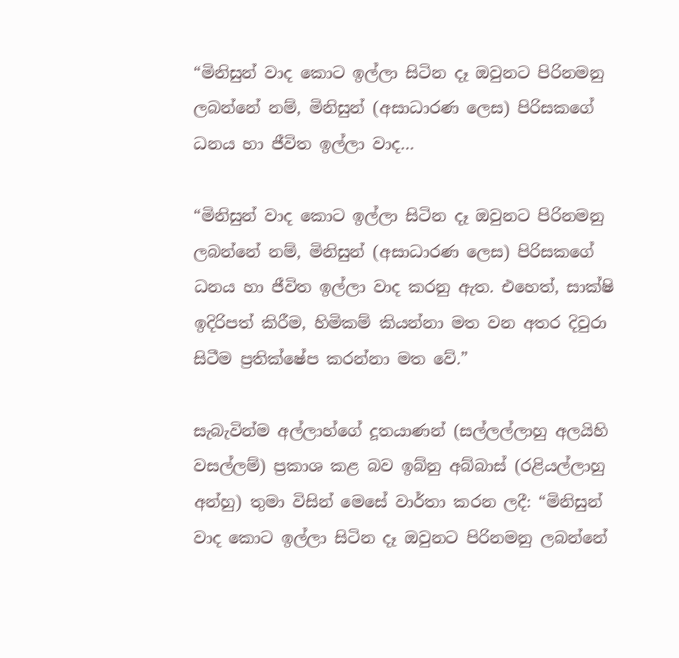“මිනිසුන් වාද කොට ඉල්ලා සිටින දෑ ඔවුනට පිරිනමනු ලබන්නේ නම්, මිනිසුන් (අසාධාරණ ලෙස) පිරිසකගේ ධනය හා ජීවිත ඉල්ලා වාද…

“මිනිසුන් වාද කොට ඉල්ලා සිටින දෑ ඔවුනට පිරිනමනු ලබන්නේ නම්, මිනිසුන් (අසාධාරණ ලෙස) පිරිසකගේ ධනය හා ජීවිත ඉල්ලා වාද කරනු ඇත. එහෙත්, සාක්ෂි ඉදිරිපත් කිරීම, හිමිකම් කියන්නා මත වන අතර දිවුරා සිටීම ප්‍රතික්ෂේප කරන්නා මත වේ.”

සැබැවින්ම අල්ලාහ්ගේ දූතයාණන් (සල්ලල්ලාහු අලයිහි වසල්ලම්) ප්‍රකාශ කළ බව ඉබ්නු අබ්බාස් (රළියල්ලාහු අන්හු) තුමා විසින් මෙසේ වාර්තා කරන ලදී: “මිනිසුන් වාද කොට ඉල්ලා සිටින දෑ ඔවුනට පිරිනමනු ලබන්නේ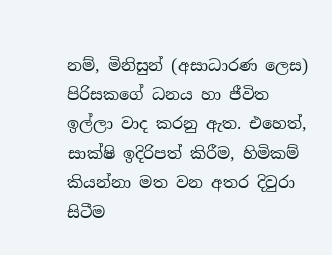නම්, මිනිසුන් (අසාධාරණ ලෙස) පිරිසකගේ ධනය හා ජීවිත ඉල්ලා වාද කරනු ඇත. එහෙත්, සාක්ෂි ඉදිරිපත් කිරීම, හිමිකම් කියන්නා මත වන අතර දිවුරා සිටීම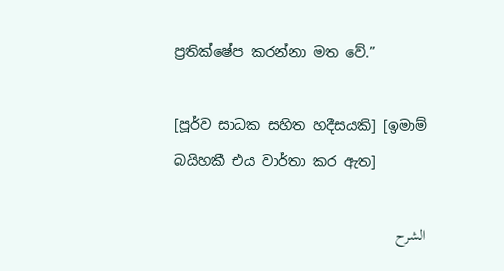ප්‍රතික්ෂේප කරන්නා මත වේ.”

[පූර්ව සාධක සහිත හදීසයකි] [ඉමාම් බයිහකී එය වාර්තා කර ඇත]

الشرح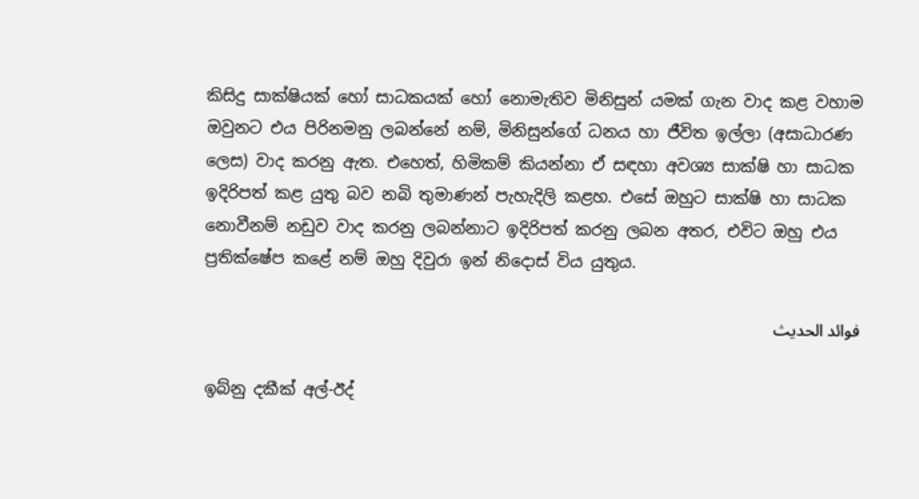කිසිදු සාක්ෂියක් හෝ සාධකයක් හෝ නොමැතිව මිනිසුන් යමක් ගැන වාද කළ වහාම ඔවුනට එය පිරිනමනු ලබන්නේ නම්, මිනිසුන්ගේ ධනය හා ජීවිත ඉල්ලා (අසාධාරණ ලෙස) වාද කරනු ඇත. එහෙත්, හිමිකම් කියන්නා ඒ සඳහා අවශ්‍ය සාක්ෂි හා සාධක ඉදිරිපත් කළ යුතු බව නබි තුමාණන් පැහැදිලි කළහ. එසේ ඔහුට සාක්ෂි හා සාධක නොවීනම් නඩුව වාද කරනු ලබන්නාට ඉදිරිපත් කරනු ලබන අතර, එවිට ඔහු එය ප්‍රතික්ෂේප කළේ නම් ඔහු දිවුරා ඉන් ‌නිදොස් විය යුතුය.

فوائد الحديث

ඉබ්නු දකීක් අල්-ඊද්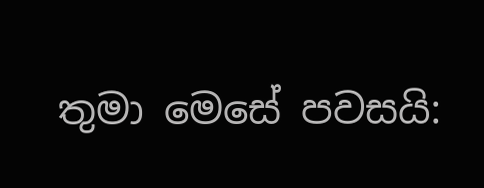තුමා මෙසේ පවසයි: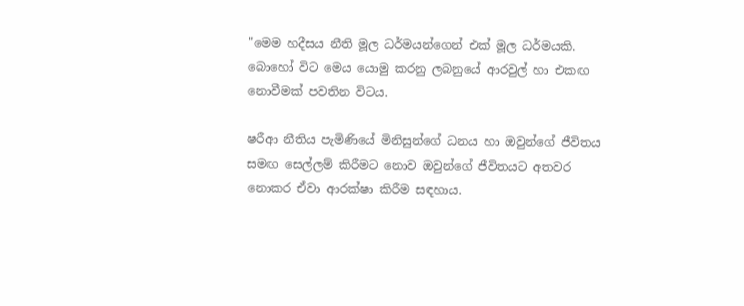"මෙම හදීසය නීති මූල ධර්මයන්ගෙන් එක් මූල ධර්මයකි. බොහෝ විට මෙය යොමු කරනු ලබනුයේ ආරවුල් හා එකඟ නොවීමක් පවතින විටය.

ෂරීආ නීතිය පැමිණියේ මිනිසුන්ගේ ධනය හා ඔවුන්ගේ ජීවිතය සමඟ ‌සෙල්ලම් කිරීමට නොව ඔවුන්ගේ ජීවිතයට අතවර නොකර ඒවා ආරක්ෂා කිරීම සඳහාය.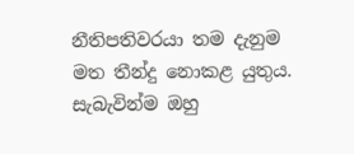නීතිපතිවරයා තම දැනුම මත තීන්දු නොකළ යුතුය. සැබැවින්ම ඔහු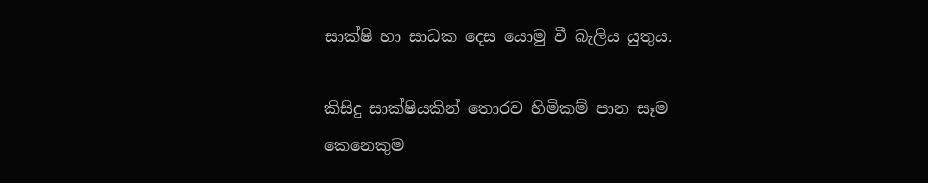සාක්ෂි හා සාධක දෙස යොමු වී බැලිය යුතුය.

කිසිදු සාක්ෂියකින් තොරව හිමිකම් පාන සෑම කෙනෙකුම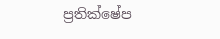ප්‍රතික්ෂේප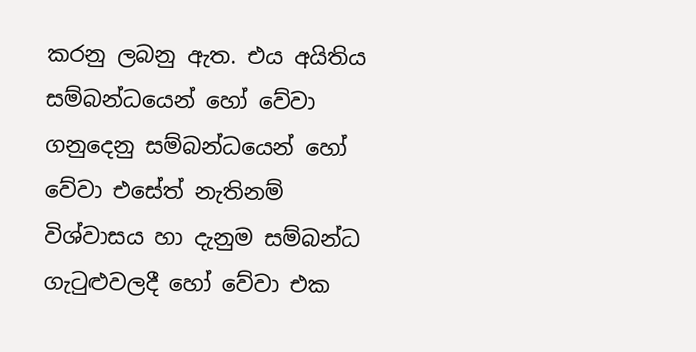කරනු ලබනු ඇත. එය අයිතිය සම්බන්ධයෙන් හෝ වේවා ගනුදෙනු සම්බන්ධයෙන් හෝ වේවා ‌එසේත් නැතිනම් විශ්වාසය හා දැනුම සම්බන්ධ ගැටුළුවලදී හෝ වේවා එක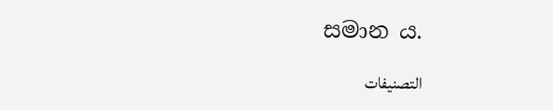සමාන ය.

التصنيفات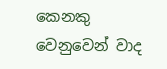කෙනකු වෙනුවෙන් වාද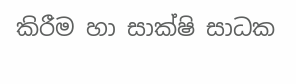කිරීම හා සාක්ෂි සාධක